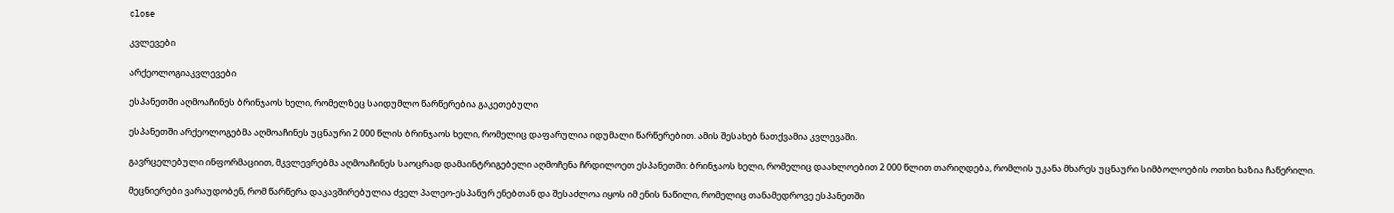close

კვლევები

არქეოლოგიაკვლევები

ესპანეთში აღმოაჩინეს ბრინჯაოს ხელი, რომელზეც საიდუმლო წარწერებია გაკეთებული

ესპანეთში არქეოლოგებმა აღმოაჩინეს უცნაური 2 000 წლის ბრინჯაოს ხელი, რომელიც დაფარულია იდუმალი წარწერებით. ამის შესახებ ნათქვამია კვლევაში.

გავრცელებული ინფორმაციით, მკვლევრებმა აღმოაჩინეს საოცრად დამაინტრიგებელი აღმოჩენა ჩრდილოეთ ესპანეთში: ბრინჯაოს ხელი, რომელიც დაახლოებით 2 000 წლით თარიღდება, რომლის უკანა მხარეს უცნაური სიმბოლოების ოთხი ხაზია ჩაწერილი.

მეცნიერები ვარაუდობენ, რომ წარწერა დაკავშირებულია ძველ პალეო-ესპანურ ენებთან და შესაძლოა იყოს იმ ენის ნაწილი, რომელიც თანამედროვე ესპანეთში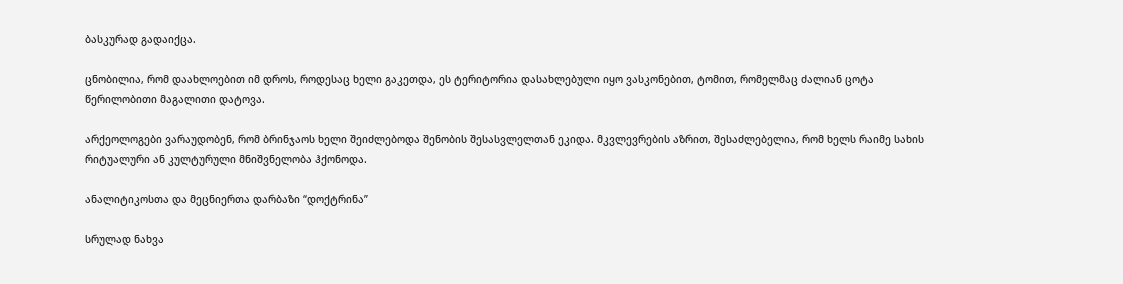ბასკურად გადაიქცა.

ცნობილია, რომ დაახლოებით იმ დროს, როდესაც ხელი გაკეთდა, ეს ტერიტორია დასახლებული იყო ვასკონებით, ტომით, რომელმაც ძალიან ცოტა წერილობითი მაგალითი დატოვა.

არქეოლოგები ვარაუდობენ, რომ ბრინჯაოს ხელი შეიძლებოდა შენობის შესასვლელთან ეკიდა. მკვლევრების აზრით, შესაძლებელია, რომ ხელს რაიმე სახის რიტუალური ან კულტურული მნიშვნელობა ჰქონოდა.

ანალიტიკოსთა და მეცნიერთა დარბაზი “დოქტრინა”

სრულად ნახვა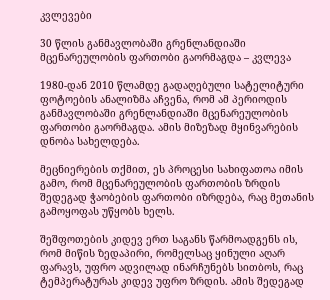კვლევები

30 წლის განმავლობაში გრენლანდიაში მცენარეულობის ფართობი გაორმაგდა – კვლევა

1980-დან 2010 წლამდე გადაღებული სატელიტური ფოტოების ანალიზმა აჩვენა, რომ ამ პერიოდის განმავლობაში გრენლანდიაში მცენარეულობის ფართობი გაორმაგდა. ამის მიზეზად მყინვარების დნობა სახელდება.

მეცნიერების თქმით, ეს პროცესი სახიფათოა იმის გამო, რომ მცენარეულობის ფართობის ზრდის შედეგად ჭაობების ფართობი იზრდება, რაც მეთანის გამოყოფას უწყობს ხელს.

შეშფოთების კიდევ ერთ საგანს წარმოადგენს ის, რომ მიწის ზედაპირი, რომელსაც ყინული აღარ ფარავს, უფრო ადვილად ინარჩუნებს სითბოს, რაც ტემპერატურას კიდევ უფრო ზრდის. ამის შედეგად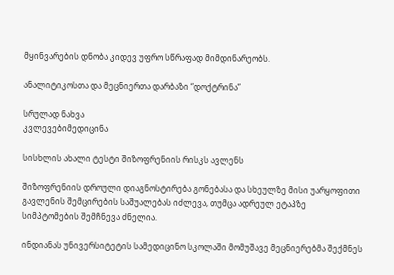მყინვარების დნობა კიდევ უფრო სწრაფად მიმდინარეობს.

ანალიტიკოსთა და მეცნიერთა დარბაზი “დოქტრინა”

სრულად ნახვა
კვლევებიმედიცინა

სისხლის ახალი ტესტი შიზოფრენიის რისკს ავლენს

შიზოფრენიის დროული დიაგნოსტირება გონებასა და სხეულზე მისი უარყოფითი გავლენის შემცირების საშუალებას იძლევა, თუმცა ადრეულ ეტაპზე სიმპტომების შემჩნევა ძნელია.

ინდიანას უნივერსიტეტის სამედიცინო სკოლაში მომუშავე მეცნიერებმა შექმნეს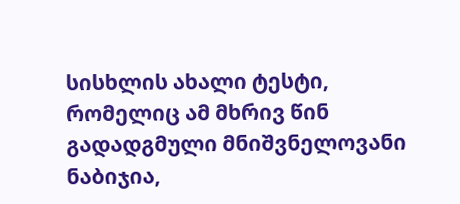სისხლის ახალი ტესტი, რომელიც ამ მხრივ წინ გადადგმული მნიშვნელოვანი ნაბიჯია,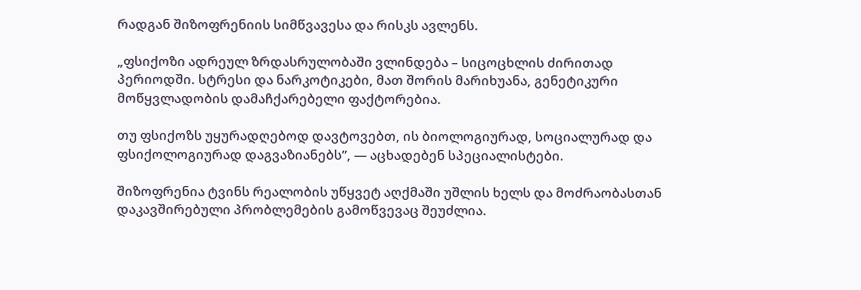რადგან შიზოფრენიის სიმწვავესა და რისკს ავლენს.

„ფსიქოზი ადრეულ ზრდასრულობაში ვლინდება – სიცოცხლის ძირითად პერიოდში. სტრესი და ნარკოტიკები, მათ შორის მარიხუანა, გენეტიკური მოწყვლადობის დამაჩქარებელი ფაქტორებია.

თუ ფსიქოზს უყურადღებოდ დავტოვებთ, ის ბიოლოგიურად, სოციალურად და ფსიქოლოგიურად დაგვაზიანებს”, — აცხადებენ სპეციალისტები.

შიზოფრენია ტვინს რეალობის უწყვეტ აღქმაში უშლის ხელს და მოძრაობასთან დაკავშირებული პრობლემების გამოწვევაც შეუძლია.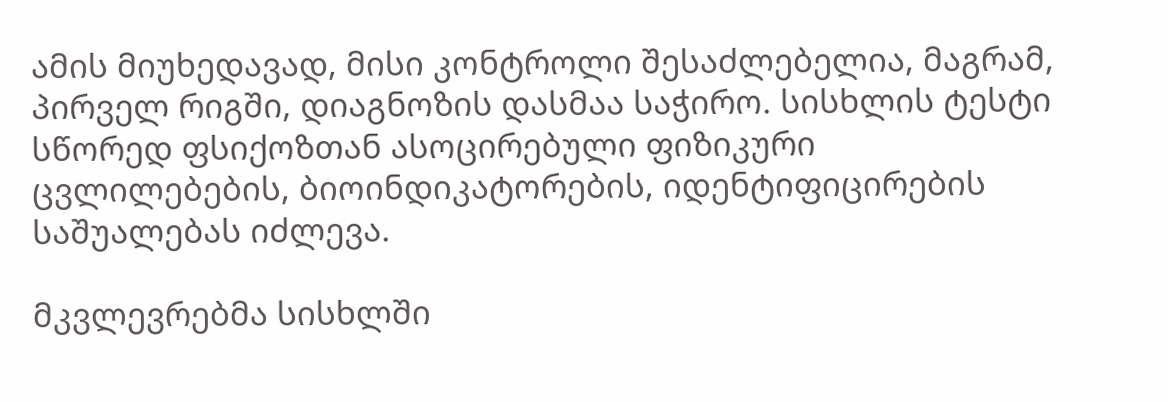ამის მიუხედავად, მისი კონტროლი შესაძლებელია, მაგრამ, პირველ რიგში, დიაგნოზის დასმაა საჭირო. სისხლის ტესტი სწორედ ფსიქოზთან ასოცირებული ფიზიკური ცვლილებების, ბიოინდიკატორების, იდენტიფიცირების საშუალებას იძლევა.

მკვლევრებმა სისხლში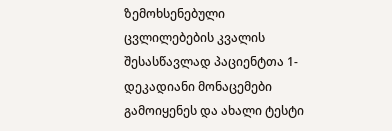ზემოხსენებული ცვლილებების კვალის შესასწავლად პაციენტთა 1-დეკადიანი მონაცემები გამოიყენეს და ახალი ტესტი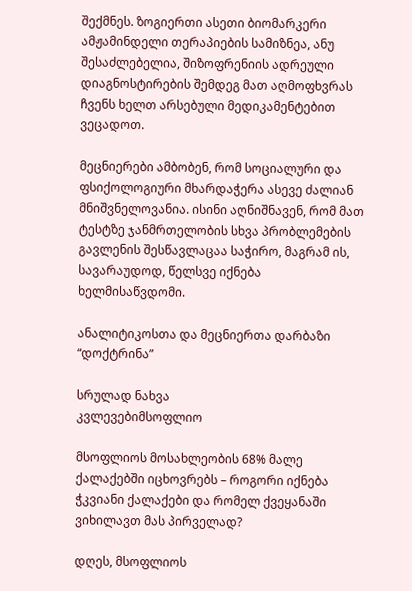შექმნეს. ზოგიერთი ასეთი ბიომარკერი ამჟამინდელი თერაპიების სამიზნეა, ანუ შესაძლებელია, შიზოფრენიის ადრეული დიაგნოსტირების შემდეგ მათ აღმოფხვრას ჩვენს ხელთ არსებული მედიკამენტებით ვეცადოთ.

მეცნიერები ამბობენ, რომ სოციალური და ფსიქოლოგიური მხარდაჭერა ასევე ძალიან მნიშვნელოვანია. ისინი აღნიშნავენ, რომ მათ ტესტზე ჯანმრთელობის სხვა პრობლემების გავლენის შესწავლაცაა საჭირო, მაგრამ ის, სავარაუდოდ, წელსვე იქნება ხელმისაწვდომი.

ანალიტიკოსთა და მეცნიერთა დარბაზი “დოქტრინა”

სრულად ნახვა
კვლევებიმსოფლიო

მსოფლიოს მოსახლეობის 68% მალე ქალაქებში იცხოვრებს – როგორი იქნება ჭკვიანი ქალაქები და რომელ ქვეყანაში ვიხილავთ მას პირველად?

დღეს, მსოფლიოს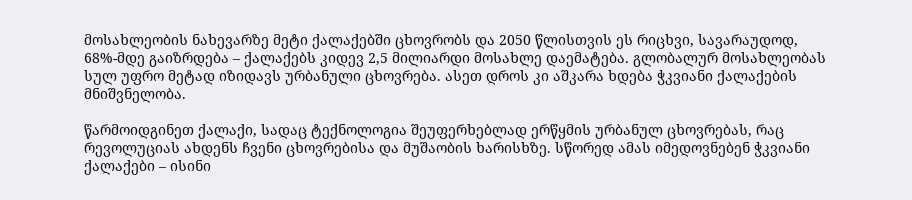მოსახლეობის ნახევარზე მეტი ქალაქებში ცხოვრობს და 2050 წლისთვის ეს რიცხვი, სავარაუდოდ, 68%-მდე გაიზრდება – ქალაქებს კიდევ 2,5 მილიარდი მოსახლე დაემატება. გლობალურ მოსახლეობას სულ უფრო მეტად იზიდავს ურბანული ცხოვრება. ასეთ დროს კი აშკარა ხდება ჭკვიანი ქალაქების მნიშვნელობა.

წარმოიდგინეთ ქალაქი, სადაც ტექნოლოგია შეუფერხებლად ერწყმის ურბანულ ცხოვრებას, რაც რევოლუციას ახდენს ჩვენი ცხოვრებისა და მუშაობის ხარისხზე. სწორედ ამას იმედოვნებენ ჭკვიანი ქალაქები – ისინი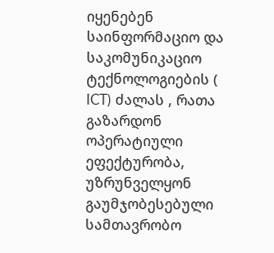იყენებენ საინფორმაციო და საკომუნიკაციო ტექნოლოგიების ( ICT) ძალას , რათა გაზარდონ ოპერატიული ეფექტურობა, უზრუნველყონ გაუმჯობესებული სამთავრობო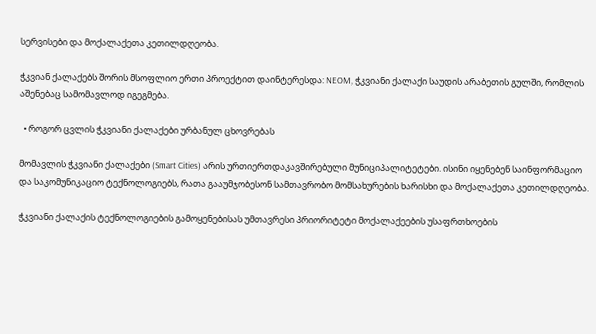სერვისები და მოქალაქეთა კეთილდღეობა.

ჭკვიან ქალაქებს შორის მსოფლიო ერთი პროექტით დაინტერესდა: NEOM, ჭკვიანი ქალაქი საუდის არაბეთის გულში, რომლის აშენებაც სამომავლოდ იგეგმება.

  • როგორ ცვლის ჭკვიანი ქალაქები ურბანულ ცხოვრებას

მომავლის ჭკვიანი ქალაქები (Smart Cities) არის ურთიერთდაკავშირებული მუნიციპალიტეტები. ისინი იყენებენ საინფორმაციო და საკომუნიკაციო ტექნოლოგიებს, რათა გააუმჯობესონ სამთავრობო მომსახურების ხარისხი და მოქალაქეთა კეთილდღეობა.

ჭკვიანი ქალაქის ტექნოლოგიების გამოყენებისას უმთავრესი პრიორიტეტი მოქალაქეების უსაფრთხოების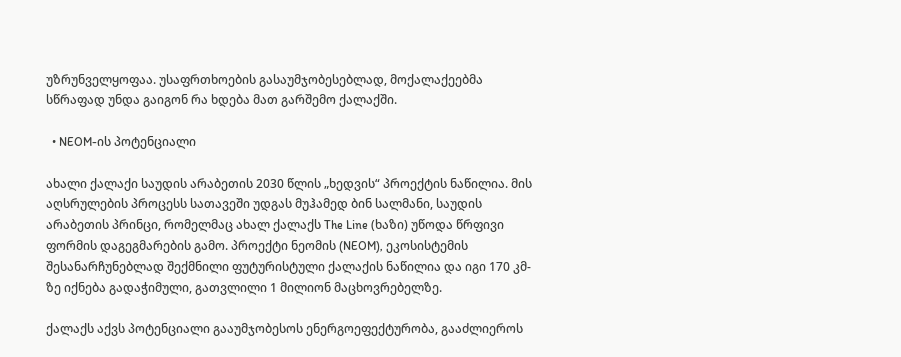უზრუნველყოფაა. უსაფრთხოების გასაუმჯობესებლად, მოქალაქეებმა სწრაფად უნდა გაიგონ რა ხდება მათ გარშემო ქალაქში.

  • NEOM-ის პოტენციალი

ახალი ქალაქი საუდის არაბეთის 2030 წლის „ხედვის“ პროექტის ნაწილია. მის აღსრულების პროცესს სათავეში უდგას მუჰამედ ბინ სალმანი, საუდის არაბეთის პრინცი, რომელმაც ახალ ქალაქს The Line (ხაზი) უწოდა წრფივი ფორმის დაგეგმარების გამო. პროექტი ნეომის (NEOM), ეკოსისტემის შესანარჩუნებლად შექმნილი ფუტურისტული ქალაქის ნაწილია და იგი 170 კმ-ზე იქნება გადაჭიმული, გათვლილი 1 მილიონ მაცხოვრებელზე.

ქალაქს აქვს პოტენციალი გააუმჯობესოს ენერგოეფექტურობა, გააძლიეროს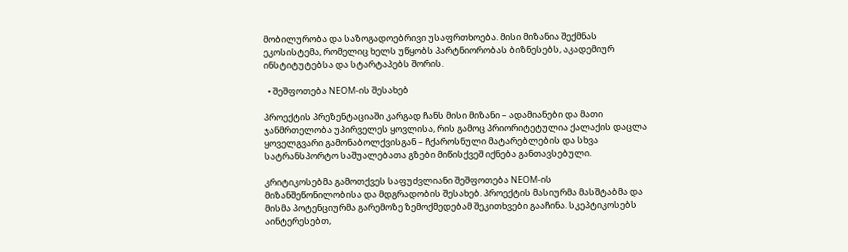მობილურობა და საზოგადოებრივი უსაფრთხოება. მისი მიზანია შექმნას ეკოსისტემა, რომელიც ხელს უწყობს პარტნიორობას ბიზნესებს, აკადემიურ ინსტიტუტებსა და სტარტაპებს შორის.

  • შეშფოთება NEOM-ის შესახებ

პროექტის პრეზენტაციაში კარგად ჩანს მისი მიზანი – ადამიანები და მათი ჯანმრთელობა უპირველეს ყოვლისა, რის გამოც პრიორიტეტულია ქალაქის დაცლა ყოველგვარი გამონაბოლქვისგან – ჩქაროსნული მატარებლების და სხვა სატრანსპორტო საშუალებათა გზები მიწისქვეშ იქნება განთავსებული.

კრიტიკოსებმა გამოთქვეს საფუძვლიანი შეშფოთება NEOM-ის მიზანშეწონილობისა და მდგრადობის შესახებ. პროექტის მასიურმა მასშტაბმა და მისმა პოტენციურმა გარემოზე ზემოქმედებამ შეკითხვები გააჩინა. სკეპტიკოსებს აინტერესებთ,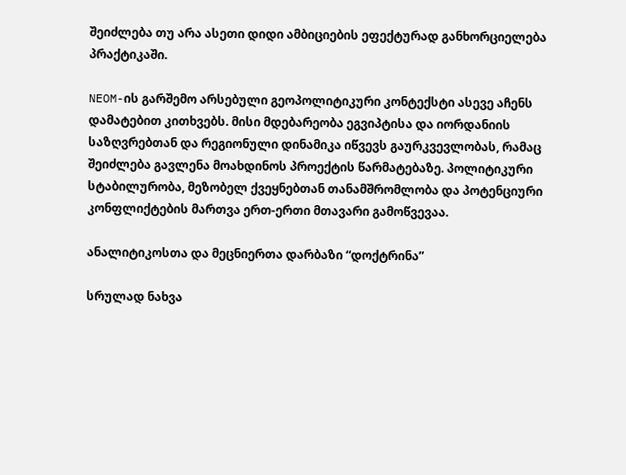შეიძლება თუ არა ასეთი დიდი ამბიციების ეფექტურად განხორციელება პრაქტიკაში.

NEOM-ის გარშემო არსებული გეოპოლიტიკური კონტექსტი ასევე აჩენს დამატებით კითხვებს. მისი მდებარეობა ეგვიპტისა და იორდანიის საზღვრებთან და რეგიონული დინამიკა იწვევს გაურკვევლობას, რამაც შეიძლება გავლენა მოახდინოს პროექტის წარმატებაზე. პოლიტიკური სტაბილურობა, მეზობელ ქვეყნებთან თანამშრომლობა და პოტენციური კონფლიქტების მართვა ერთ-ერთი მთავარი გამოწვევაა.

ანალიტიკოსთა და მეცნიერთა დარბაზი “დოქტრინა”

სრულად ნახვა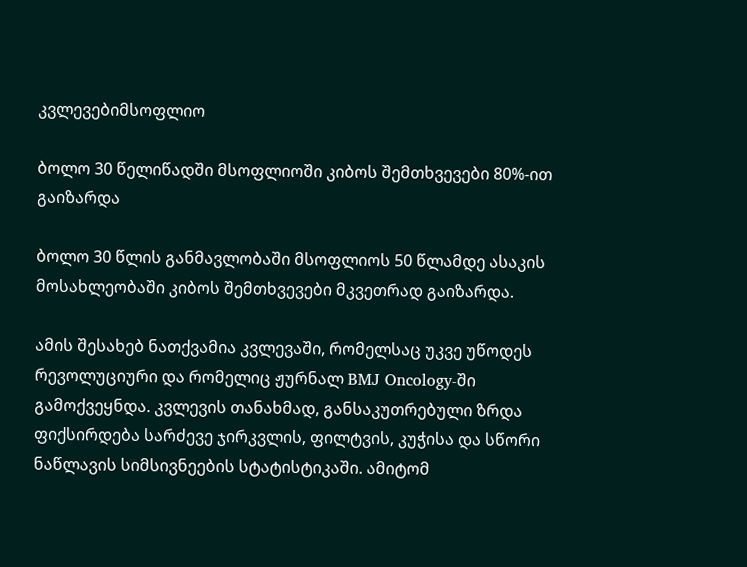კვლევებიმსოფლიო

ბოლო 30 წელიწადში მსოფლიოში კიბოს შემთხვევები 80%-ით გაიზარდა

ბოლო 30 წლის განმავლობაში მსოფლიოს 50 წლამდე ასაკის მოსახლეობაში კიბოს შემთხვევები მკვეთრად გაიზარდა.

ამის შესახებ ნათქვამია კვლევაში, რომელსაც უკვე უწოდეს რევოლუციური და რომელიც ჟურნალ BMJ Oncology-ში გამოქვეყნდა. კვლევის თანახმად, განსაკუთრებული ზრდა ფიქსირდება სარძევე ჯირკვლის, ფილტვის, კუჭისა და სწორი ნაწლავის სიმსივნეების სტატისტიკაში. ამიტომ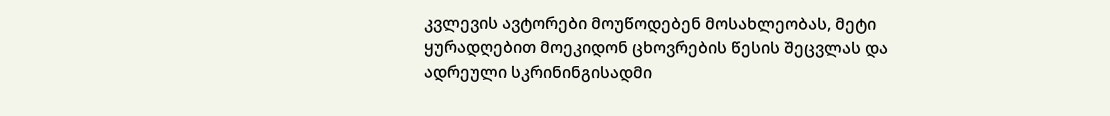კვლევის ავტორები მოუწოდებენ მოსახლეობას, მეტი ყურადღებით მოეკიდონ ცხოვრების წესის შეცვლას და ადრეული სკრინინგისადმი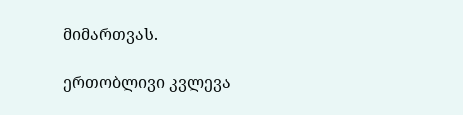მიმართვას.

ერთობლივი კვლევა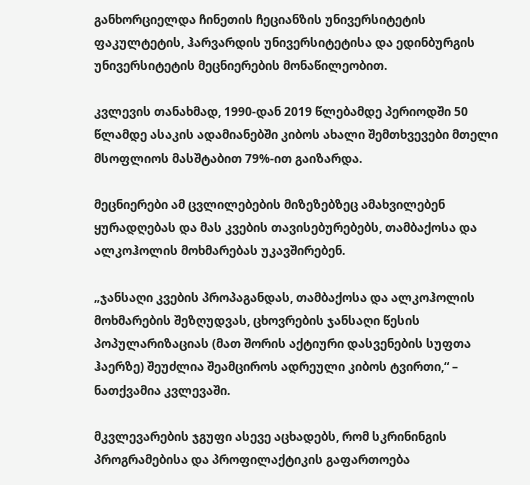განხორციელდა ჩინეთის ჩეციანზის უნივერსიტეტის ფაკულტეტის, ჰარვარდის უნივერსიტეტისა და ედინბურგის უნივერსიტეტის მეცნიერების მონაწილეობით.

კვლევის თანახმად, 1990-დან 2019 წლებამდე პერიოდში 50 წლამდე ასაკის ადამიანებში კიბოს ახალი შემთხვევები მთელი მსოფლიოს მასშტაბით 79%-ით გაიზარდა.

მეცნიერები ამ ცვლილებების მიზეზებზეც ამახვილებენ ყურადღებას და მას კვების თავისებურებებს, თამბაქოსა და ალკოჰოლის მოხმარებას უკავშირებენ.

„ჯანსაღი კვების პროპაგანდას, თამბაქოსა და ალკოჰოლის მოხმარების შეზღუდვას, ცხოვრების ჯანსაღი წესის პოპულარიზაციას (მათ შორის აქტიური დასვენების სუფთა ჰაერზე) შეუძლია შეამციროს ადრეული კიბოს ტვირთი,“ – ნათქვამია კვლევაში.

მკვლევარების ჯგუფი ასევე აცხადებს, რომ სკრინინგის პროგრამებისა და პროფილაქტიკის გაფართოება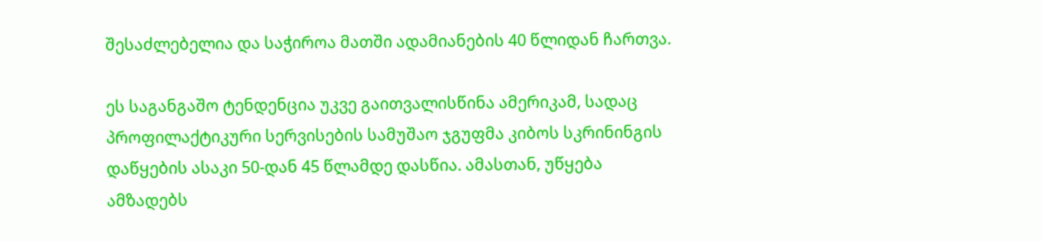შესაძლებელია და საჭიროა მათში ადამიანების 40 წლიდან ჩართვა.

ეს საგანგაშო ტენდენცია უკვე გაითვალისწინა ამერიკამ, სადაც პროფილაქტიკური სერვისების სამუშაო ჯგუფმა კიბოს სკრინინგის დაწყების ასაკი 50-დან 45 წლამდე დასწია. ამასთან, უწყება ამზადებს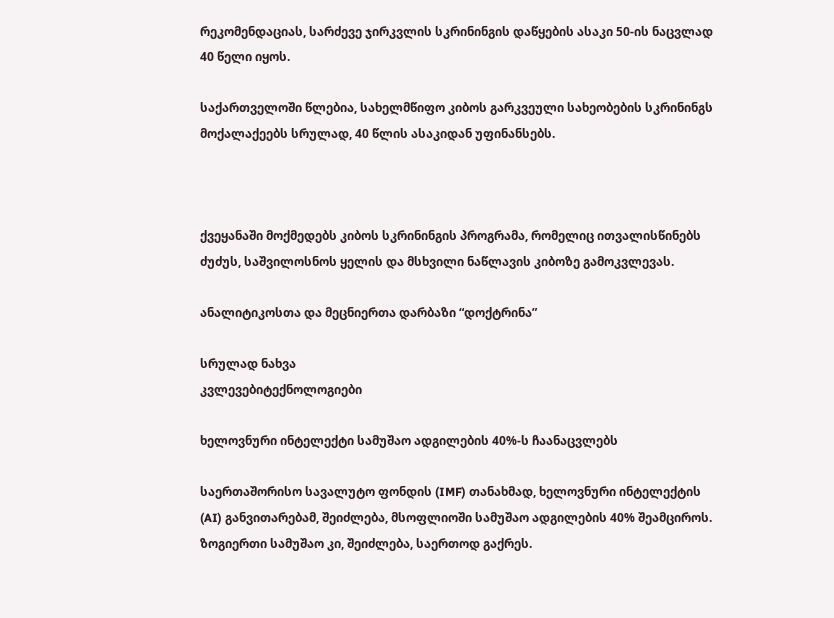რეკომენდაციას, სარძევე ჯირკვლის სკრინინგის დაწყების ასაკი 50-ის ნაცვლად 40 წელი იყოს.

საქართველოში წლებია, სახელმწიფო კიბოს გარკვეული სახეობების სკრინინგს მოქალაქეებს სრულად, 40 წლის ასაკიდან უფინანსებს.



ქვეყანაში მოქმედებს კიბოს სკრინინგის პროგრამა, რომელიც ითვალისწინებს ძუძუს, საშვილოსნოს ყელის და მსხვილი ნაწლავის კიბოზე გამოკვლევას.

ანალიტიკოსთა და მეცნიერთა დარბაზი “დოქტრინა”

სრულად ნახვა
კვლევებიტექნოლოგიები

ხელოვნური ინტელექტი სამუშაო ადგილების 40%-ს ჩაანაცვლებს

საერთაშორისო სავალუტო ფონდის (IMF) თანახმად, ხელოვნური ინტელექტის (AI) განვითარებამ, შეიძლება, მსოფლიოში სამუშაო ადგილების 40% შეამციროს. ზოგიერთი სამუშაო კი, შეიძლება, საერთოდ გაქრეს.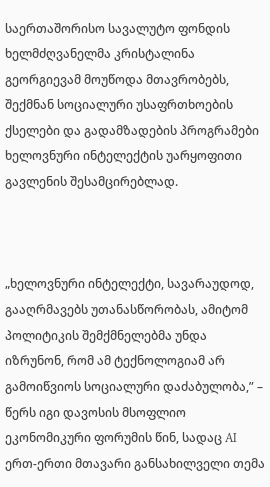საერთაშორისო სავალუტო ფონდის ხელმძღვანელმა კრისტალინა გეორგიევამ მოუწოდა მთავრობებს, შექმნან სოციალური უსაფრთხოების ქსელები და გადამზადების პროგრამები ხელოვნური ინტელექტის უარყოფითი გავლენის შესამცირებლად.



„ხელოვნური ინტელექტი, სავარაუდოდ, გააღრმავებს უთანასწორობას, ამიტომ პოლიტიკის შემქმნელებმა უნდა იზრუნონ, რომ ამ ტექნოლოგიამ არ გამოიწვიოს სოციალური დაძაბულობა,” – წერს იგი დავოსის მსოფლიო ეკონომიკური ფორუმის წინ, სადაც AI ერთ-ერთი მთავარი განსახილველი თემა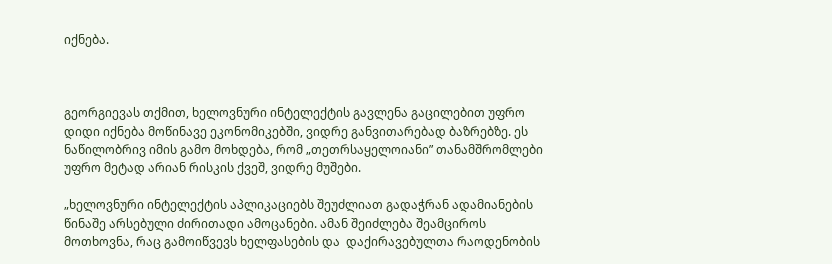იქნება.



გეორგიევას თქმით, ხელოვნური ინტელექტის გავლენა გაცილებით უფრო დიდი იქნება მოწინავე ეკონომიკებში, ვიდრე განვითარებად ბაზრებზე. ეს ნაწილობრივ იმის გამო მოხდება, რომ „თეთრსაყელოიანი” თანამშრომლები უფრო მეტად არიან რისკის ქვეშ, ვიდრე მუშები.

„ხელოვნური ინტელექტის აპლიკაციებს შეუძლიათ გადაჭრან ადამიანების წინაშე არსებული ძირითადი ამოცანები. ამან შეიძლება შეამციროს მოთხოვნა, რაც გამოიწვევს ხელფასების და  დაქირავებულთა რაოდენობის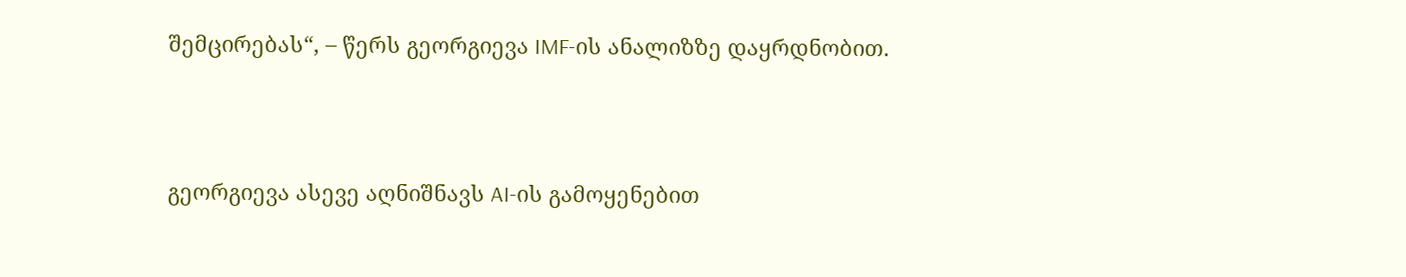შემცირებას“, – წერს გეორგიევა IMF-ის ანალიზზე დაყრდნობით.



გეორგიევა ასევე აღნიშნავს AI-ის გამოყენებით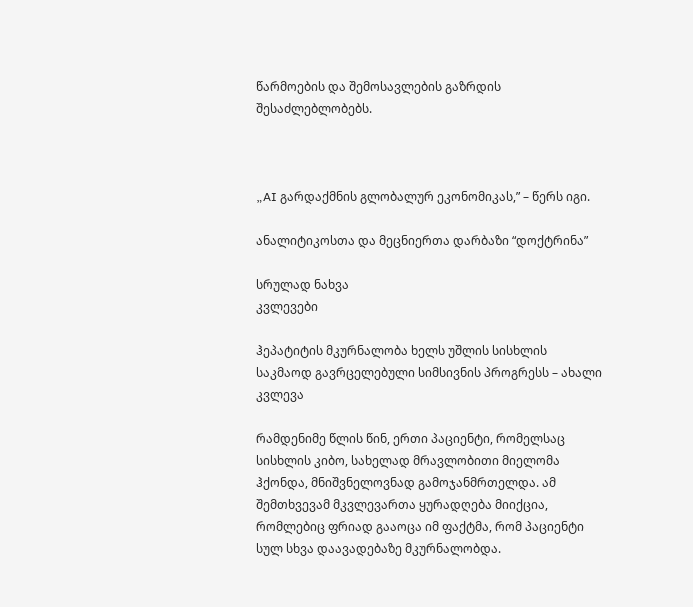წარმოების და შემოსავლების გაზრდის შესაძლებლობებს.



„AI გარდაქმნის გლობალურ ეკონომიკას,” – წერს იგი.

ანალიტიკოსთა და მეცნიერთა დარბაზი “დოქტრინა”

სრულად ნახვა
კვლევები

ჰეპატიტის მკურნალობა ხელს უშლის სისხლის საკმაოდ გავრცელებული სიმსივნის პროგრესს – ახალი კვლევა

რამდენიმე წლის წინ, ერთი პაციენტი, რომელსაც სისხლის კიბო, სახელად მრავლობითი მიელომა ჰქონდა, მნიშვნელოვნად გამოჯანმრთელდა. ამ შემთხვევამ მკვლევართა ყურადღება მიიქცია, რომლებიც ფრიად გააოცა იმ ფაქტმა, რომ პაციენტი სულ სხვა დაავადებაზე მკურნალობდა.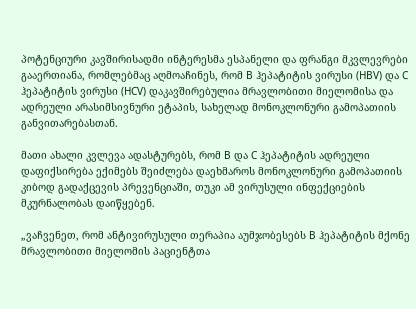პოტენციური კავშირისადმი ინტერესმა ესპანელი და ფრანგი მკვლევრები გააერთიანა, რომლებმაც აღმოაჩინეს, რომ B ჰეპატიტის ვირუსი (HBV) და C ჰეპატიტის ვირუსი (HCV) დაკავშირებულია მრავლობითი მიელომისა და ადრეული არასიმსივნური ეტაპის, სახელად მონოკლონური გამოპათიის განვითარებასთან.

მათი ახალი კვლევა ადასტურებს, რომ B და C ჰეპატიტის ადრეული დაფიქსირება ექიმებს შეიძლება დაეხმაროს მონოკლონური გამოპათიის კიბოდ გადაქცევის პრევენციაში, თუკი ამ ვირუსული ინფექციების მკურნალობას დაიწყებენ.

„ვაჩვენეთ, რომ ანტივირუსული თერაპია აუმჯობესებს B ჰეპატიტის მქონე მრავლობითი მიელომის პაციენტთა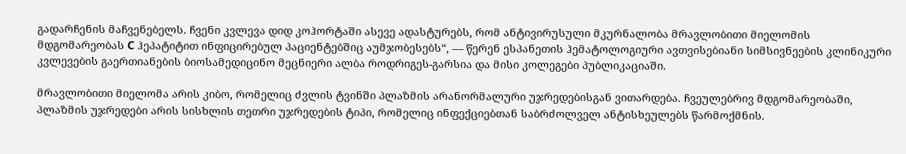გადარჩენის მაჩვენებელს. ჩვენი კვლევა დიდ კოჰორტაში ასევე ადასტურებს, რომ ანტივირუსული მკურნალობა მრავლობითი მიელომის მდგომარეობას C ჰეპატიტით ინფიცირებულ პაციენტებშიც აუმჯობესებს“, — წერენ ესპანეთის ჰემატოლოგიური ავთვისებიანი სიმსივნეების კლინიკური კვლევების გაერთიანების ბიოსამედიცინო მეცნიერი ალბა როდრიგეს-გარსია და მისი კოლეგები პუბლიკაციაში.

მრავლობითი მიელომა არის კიბო, რომელიც ძვლის ტვინში პლაზმის არანორმალური უჯრედებისგან ვითარდება. ჩვეულებრივ მდგომარეობაში, პლაზმის უჯრედები არის სისხლის თეთრი უჯრედების ტიპი, რომელიც ინფექციებთან საბრძოლველ ანტისხეულებს წარმოქმნის.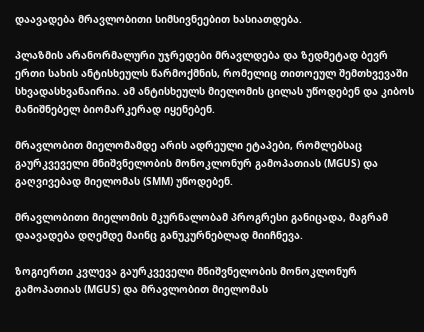დაავადება მრავლობითი სიმსივნეებით ხასიათდება.

პლაზმის არანორმალური უჯრედები მრავლდება და ზედმეტად ბევრ ერთი სახის ანტისხეულს წარმოქმნის, რომელიც თითოეულ შემთხვევაში სხვადასხვანაირია. ამ ანტისხეულს მიელომის ცილას უწოდებენ და კიბოს მანიშნებელ ბიომარკერად იყენებენ.

მრავლობით მიელომამდე არის ადრეული ეტაპები, რომლებსაც გაურკვეველი მნიშვნელობის მონოკლონურ გამოპათიას (MGUS) და გაღვივებად მიელომას (SMM) უწოდებენ.

მრავლობითი მიელომის მკურნალობამ პროგრესი განიცადა, მაგრამ დაავადება დღემდე მაინც განუკურნებლად მიიჩნევა.

ზოგიერთი კვლევა გაურკვეველი მნიშვნელობის მონოკლონურ გამოპათიას (MGUS) და მრავლობით მიელომას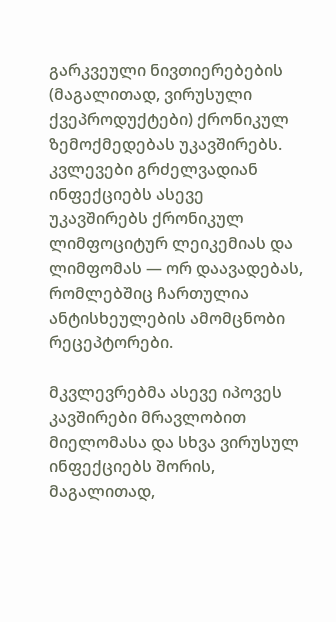გარკვეული ნივთიერებების (მაგალითად, ვირუსული ქვეპროდუქტები) ქრონიკულ ზემოქმედებას უკავშირებს. კვლევები გრძელვადიან ინფექციებს ასევე უკავშირებს ქრონიკულ ლიმფოციტურ ლეიკემიას და ლიმფომას — ორ დაავადებას, რომლებშიც ჩართულია ანტისხეულების ამომცნობი რეცეპტორები.

მკვლევრებმა ასევე იპოვეს კავშირები მრავლობით მიელომასა და სხვა ვირუსულ ინფექციებს შორის, მაგალითად,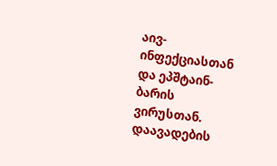აივ-ინფექციასთან და ეპშტაინ-ბარის ვირუსთან. დაავადების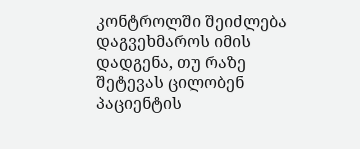კონტროლში შეიძლება დაგვეხმაროს იმის დადგენა, თუ რაზე შეტევას ცილობენ პაციენტის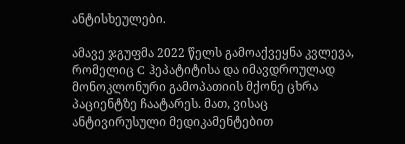ანტისხეულები.

ამავე ჯგუფმა 2022 წელს გამოაქვეყნა კვლევა, რომელიც C ჰეპატიტისა და იმავდროულად მონოკლონური გამოპათიის მქონე ცხრა პაციენტზე ჩაატარეს. მათ, ვისაც ანტივირუსული მედიკამენტებით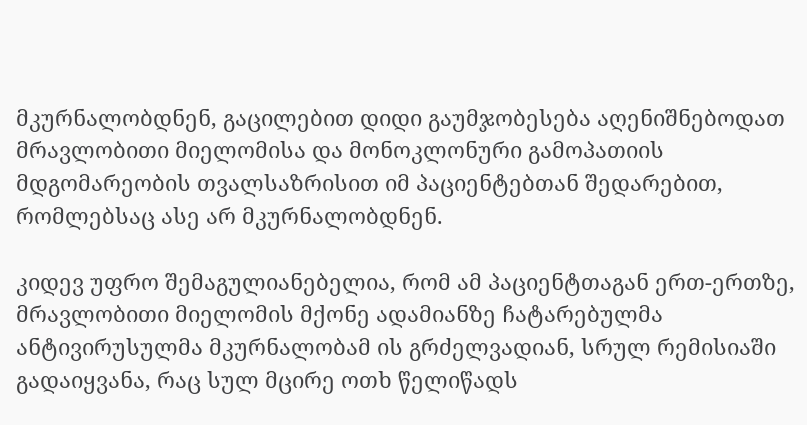მკურნალობდნენ, გაცილებით დიდი გაუმჯობესება აღენიშნებოდათ მრავლობითი მიელომისა და მონოკლონური გამოპათიის მდგომარეობის თვალსაზრისით იმ პაციენტებთან შედარებით, რომლებსაც ასე არ მკურნალობდნენ.

კიდევ უფრო შემაგულიანებელია, რომ ამ პაციენტთაგან ერთ-ერთზე, მრავლობითი მიელომის მქონე ადამიანზე ჩატარებულმა ანტივირუსულმა მკურნალობამ ის გრძელვადიან, სრულ რემისიაში გადაიყვანა, რაც სულ მცირე ოთხ წელიწადს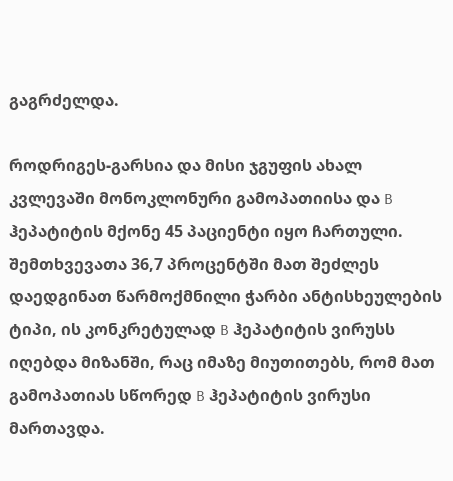გაგრძელდა.

როდრიგეს-გარსია და მისი ჯგუფის ახალ კვლევაში მონოკლონური გამოპათიისა და B ჰეპატიტის მქონე 45 პაციენტი იყო ჩართული. შემთხვევათა 36,7 პროცენტში მათ შეძლეს დაედგინათ წარმოქმნილი ჭარბი ანტისხეულების ტიპი, ის კონკრეტულად B ჰეპატიტის ვირუსს იღებდა მიზანში, რაც იმაზე მიუთითებს, რომ მათ გამოპათიას სწორედ B ჰეპატიტის ვირუსი მართავდა.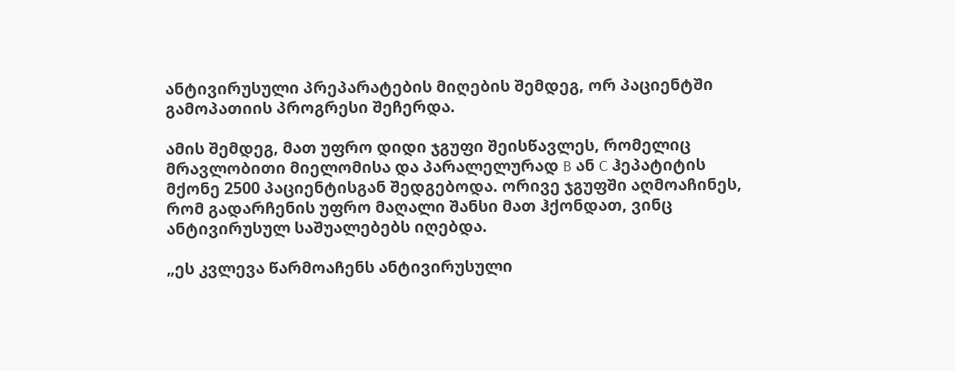ანტივირუსული პრეპარატების მიღების შემდეგ, ორ პაციენტში გამოპათიის პროგრესი შეჩერდა.

ამის შემდეგ, მათ უფრო დიდი ჯგუფი შეისწავლეს, რომელიც მრავლობითი მიელომისა და პარალელურად B ან C ჰეპატიტის მქონე 2500 პაციენტისგან შედგებოდა. ორივე ჯგუფში აღმოაჩინეს, რომ გადარჩენის უფრო მაღალი შანსი მათ ჰქონდათ, ვინც ანტივირუსულ საშუალებებს იღებდა.

„ეს კვლევა წარმოაჩენს ანტივირუსული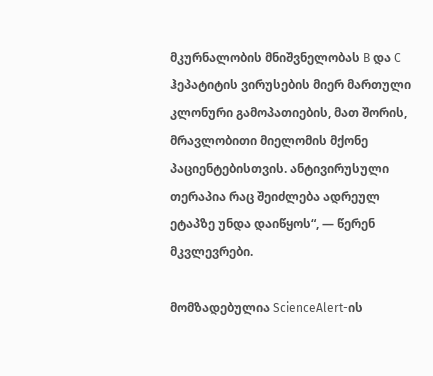მკურნალობის მნიშვნელობას B და C ჰეპატიტის ვირუსების მიერ მართული კლონური გამოპათიების, მათ შორის, მრავლობითი მიელომის მქონე პაციენტებისთვის. ანტივირუსული თერაპია რაც შეიძლება ადრეულ ეტაპზე უნდა დაიწყოს“, — წერენ მკვლევრები.

მომზადებულია ScienceAlert-ის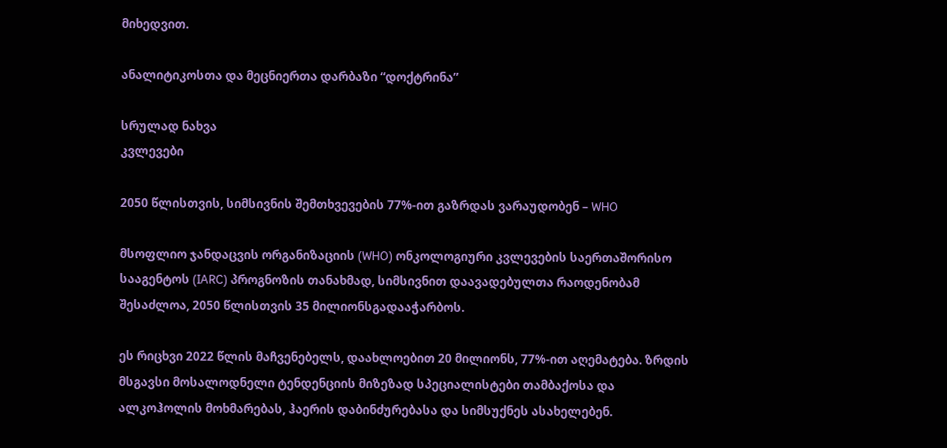მიხედვით.

ანალიტიკოსთა და მეცნიერთა დარბაზი “დოქტრინა”

სრულად ნახვა
კვლევები

2050 წლისთვის, სიმსივნის შემთხვევების 77%-ით გაზრდას ვარაუდობენ – WHO

მსოფლიო ჯანდაცვის ორგანიზაციის (WHO) ონკოლოგიური კვლევების საერთაშორისო სააგენტოს (IARC) პროგნოზის თანახმად, სიმსივნით დაავადებულთა რაოდენობამ შესაძლოა, 2050 წლისთვის 35 მილიონსგადააჭარბოს.

ეს რიცხვი 2022 წლის მაჩვენებელს, დაახლოებით 20 მილიონს, 77%-ით აღემატება. ზრდის მსგავსი მოსალოდნელი ტენდენციის მიზეზად სპეციალისტები თამბაქოსა და ალკოჰოლის მოხმარებას, ჰაერის დაბინძურებასა და სიმსუქნეს ასახელებენ.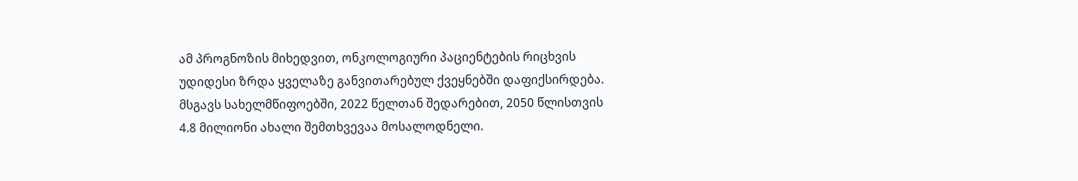ამ პროგნოზის მიხედვით, ონკოლოგიური პაციენტების რიცხვის უდიდესი ზრდა ყველაზე განვითარებულ ქვეყნებში დაფიქსირდება. მსგავს სახელმწიფოებში, 2022 წელთან შედარებით, 2050 წლისთვის 4.8 მილიონი ახალი შემთხვევაა მოსალოდნელი.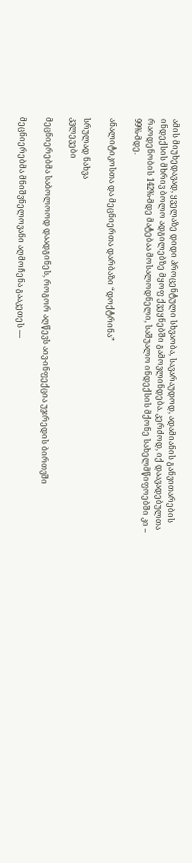ამის მიუხედავად, ყველაზე დიდი პროცენტული სხვაობა, სავარაუდოდ, ადამიანის განვითარების ინდექსის მხრივ ბოლო ადგილებზე მყოფ ქვეყნებში გამოვლინდება. კერძოდ, იქ დაავადებულთა რაოდენობის 142%-მდე მატებაა მოსალოდნელი, საშუალო ინდექსის მქონე სახელმწიფოებში კი – 99%-მდე.

ანალიტიკოსთა და მეცნიერთა დარბაზი “დოქტრინა”

სრულად ნახვა
კვლევები

მეცნიერებმა საბოლოოდ დაადგინეს, როგორ აღწევს აივ-ინფექცია უჯრედის ბირთვში

მეცნიერებმა მნიშვნელოვანი აღმოჩენა გააკეთეს —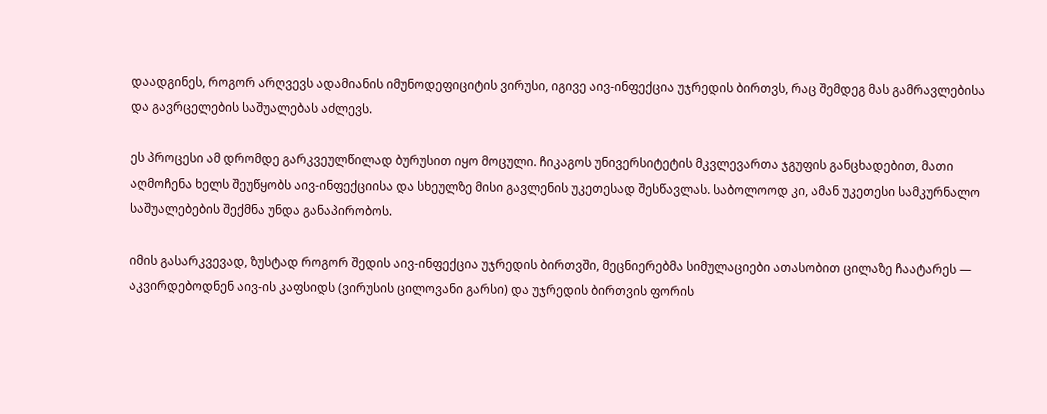დაადგინეს, როგორ არღვევს ადამიანის იმუნოდეფიციტის ვირუსი, იგივე აივ-ინფექცია უჯრედის ბირთვს, რაც შემდეგ მას გამრავლებისა და გავრცელების საშუალებას აძლევს.

ეს პროცესი ამ დრომდე გარკვეულწილად ბურუსით იყო მოცული. ჩიკაგოს უნივერსიტეტის მკვლევართა ჯგუფის განცხადებით, მათი აღმოჩენა ხელს შეუწყობს აივ-ინფექციისა და სხეულზე მისი გავლენის უკეთესად შესწავლას. საბოლოოდ კი, ამან უკეთესი სამკურნალო საშუალებების შექმნა უნდა განაპირობოს.

იმის გასარკვევად, ზუსტად როგორ შედის აივ-ინფექცია უჯრედის ბირთვში, მეცნიერებმა სიმულაციები ათასობით ცილაზე ჩაატარეს — აკვირდებოდნენ აივ-ის კაფსიდს (ვირუსის ცილოვანი გარსი) და უჯრედის ბირთვის ფორის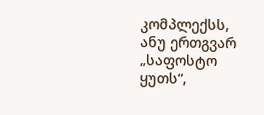კომპლექსს, ანუ ერთგვარ „საფოსტო ყუთს“,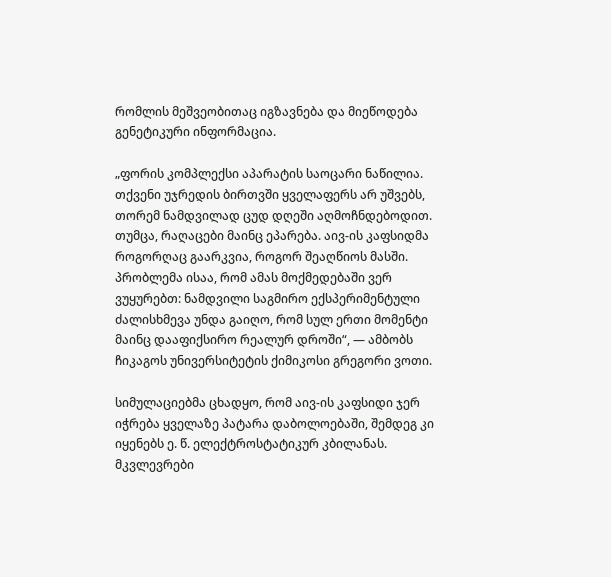რომლის მეშვეობითაც იგზავნება და მიეწოდება გენეტიკური ინფორმაცია.

„ფორის კომპლექსი აპარატის საოცარი ნაწილია. თქვენი უჯრედის ბირთვში ყველაფერს არ უშვებს, თორემ ნამდვილად ცუდ დღეში აღმოჩნდებოდით. თუმცა, რაღაცები მაინც ეპარება. აივ-ის კაფსიდმა როგორღაც გაარკვია, როგორ შეაღწიოს მასში. პრობლემა ისაა, რომ ამას მოქმედებაში ვერ ვუყურებთ: ნამდვილი საგმირო ექსპერიმენტული ძალისხმევა უნდა გაიღო, რომ სულ ერთი მომენტი მაინც დააფიქსირო რეალურ დროში“, — ამბობს ჩიკაგოს უნივერსიტეტის ქიმიკოსი გრეგორი ვოთი.

სიმულაციებმა ცხადყო, რომ აივ-ის კაფსიდი ჯერ იჭრება ყველაზე პატარა დაბოლოებაში, შემდეგ კი იყენებს ე. წ. ელექტროსტატიკურ კბილანას. მკვლევრები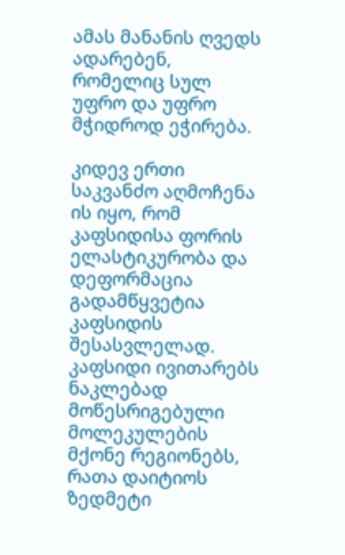ამას მანანის ღვედს ადარებენ, რომელიც სულ უფრო და უფრო მჭიდროდ ეჭირება.

კიდევ ერთი საკვანძო აღმოჩენა ის იყო, რომ კაფსიდისა ფორის ელასტიკურობა და დეფორმაცია გადამწყვეტია კაფსიდის შესასვლელად. კაფსიდი ივითარებს ნაკლებად მოწესრიგებული მოლეკულების მქონე რეგიონებს, რათა დაიტიოს ზედმეტი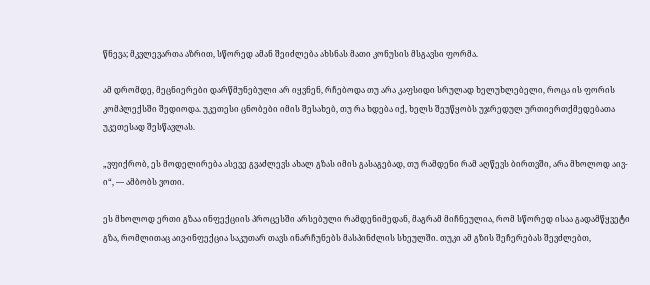წნევა; მკვლევართა აზრით, სწორედ ამან შეიძლება ახსნას მათი კონუსის მსგავსი ფორმა.

ამ დრომდე, მეცნიერები დარწმუნებული არ იყვნენ, რჩებოდა თუ არა კაფსიდი სრულად ხელუხლებელი, როცა ის ფორის კომპლექსში შედიოდა. უკეთესი ცნობები იმის შესახებ, თუ რა ხდება იქ, ხელს შეუწყობს უჯრედულ ურთიერთქმედებათა უკეთესად შესწავლას.

„ვფიქრობ, ეს მოდელირება ასევე გვაძლევს ახალ გზას იმის გასაგებად, თუ რამდენი რამ აღწევს ბირთვში, არა მხოლოდ აივ-ი“, — ამბობს ვოთი.

ეს მხოლოდ ერთი გზაა ინფექციის პროცესში არსებული რამდენიმედან, მაგრამ მიჩნეულია, რომ სწორედ ისაა გადამწყვეტი გზა, რომლითაც აივ-ინფექცია საკუთარ თავს ინარჩუნებს მასპინძლის სხეულში. თუკი ამ გზის შეჩერებას შევძლებთ,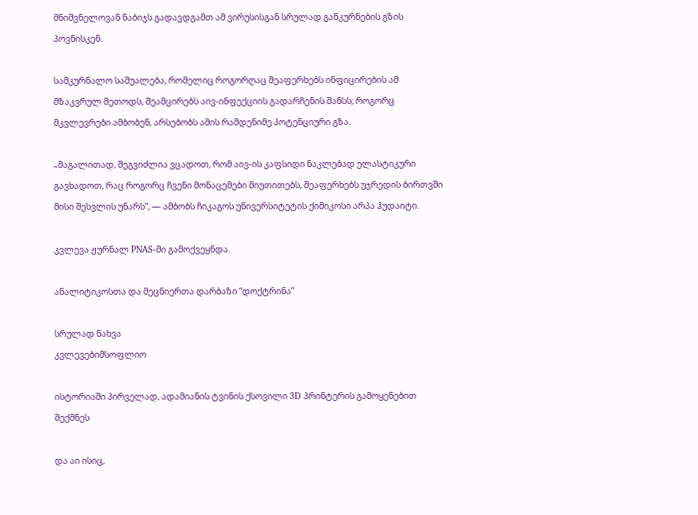მნიშვნელოვან ნაბიჯს გადავდგამთ ამ ვირუსისგან სრულად განკურნების გზის პოვნისკენ.

სამკურნალო საშუალება, რომელიც როგორღაც შეაფერხებს ინფიცირების ამ მზაკვრულ მეთოდს, შეამცირებს აივ-ინფექციის გადარჩენის შანსს; როგორც მკვლევრები ამბობენ, არსებობს ამის რამდენიმე პოტენციური გზა.

„მაგალითად, შეგვიძლია ვცადოთ, რომ აივ-ის კაფსიდი ნაკლებად ელასტიკური გავხადოთ, რაც როგორც ჩვენი მონაცემები მიუთითებს, შეაფერხებს უჯრედის ბირთვში მისი შესვლის უნარს“, — ამბობს ჩიკაგოს უნივერსიტეტის ქიმიკოსი არპა ჰუდაიტი.

კვლევა ჟურნალ PNAS-ში გამოქვეყნდა.

ანალიტიკოსთა და მეცნიერთა დარბაზი “დოქტრინა”

სრულად ნახვა
კვლევებიმსოფლიო

ისტორიაში პირველად, ადამიანის ტვინის ქსოვილი 3D პრინტერის გამოყენებით შექმნეს

და აი ისიც,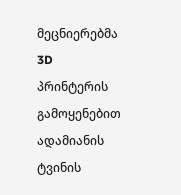მეცნიერებმა 3D პრინტერის გამოყენებით ადამიანის ტვინის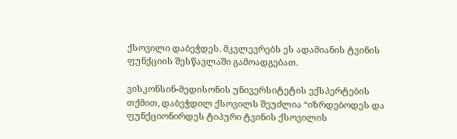ქსოვილი დაბეჭდეს. მკვლევრებს ეს ადამიანის ტვინის ფუნქციის შესწავლაში გამოადგებათ.

ვისკონსინ-მედისონის უნივერსიტეტის ექსპერტების თქმით, დაბეჭდილ ქსოვილს შეუძლია “იზრდებოდეს და ფუნქციონირდეს ტიპური ტვინის ქსოვილის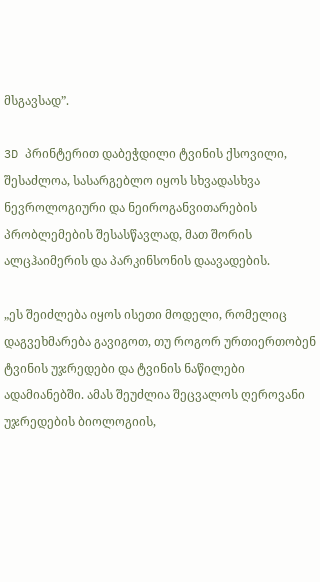მსგავსად”.

3D პრინტერით დაბეჭდილი ტვინის ქსოვილი, შესაძლოა, სასარგებლო იყოს სხვადასხვა ნევროლოგიური და ნეიროგანვითარების პრობლემების შესასწავლად, მათ შორის ალცჰაიმერის და პარკინსონის დაავადების.

„ეს შეიძლება იყოს ისეთი მოდელი, რომელიც დაგვეხმარება გავიგოთ, თუ როგორ ურთიერთობენ ტვინის უჯრედები და ტვინის ნაწილები ადამიანებში. ამას შეუძლია შეცვალოს ღეროვანი უჯრედების ბიოლოგიის,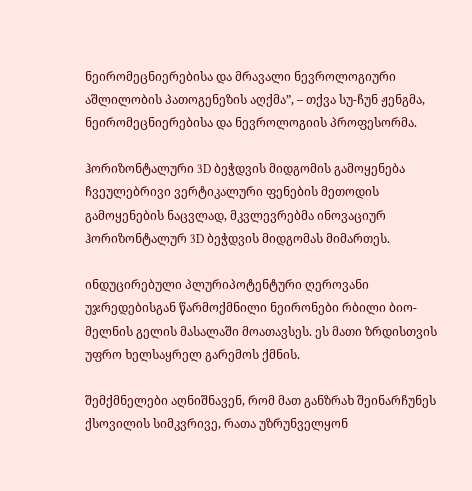ნეირომეცნიერებისა და მრავალი ნევროლოგიური აშლილობის პათოგენეზის აღქმა”, – თქვა სუ-ჩუნ ჟენგმა, ნეირომეცნიერებისა და ნევროლოგიის პროფესორმა.

ჰორიზონტალური 3D ბეჭდვის მიდგომის გამოყენება
ჩვეულებრივი ვერტიკალური ფენების მეთოდის გამოყენების ნაცვლად, მკვლევრებმა ინოვაციურ ჰორიზონტალურ 3D ბეჭდვის მიდგომას მიმართეს.

ინდუცირებული პლურიპოტენტური ღეროვანი უჯრედებისგან წარმოქმნილი ნეირონები რბილი ბიო-მელნის გელის მასალაში მოათავსეს. ეს მათი ზრდისთვის უფრო ხელსაყრელ გარემოს ქმნის.

შემქმნელები აღნიშნავენ, რომ მათ განზრახ შეინარჩუნეს ქსოვილის სიმკვრივე, რათა უზრუნველყონ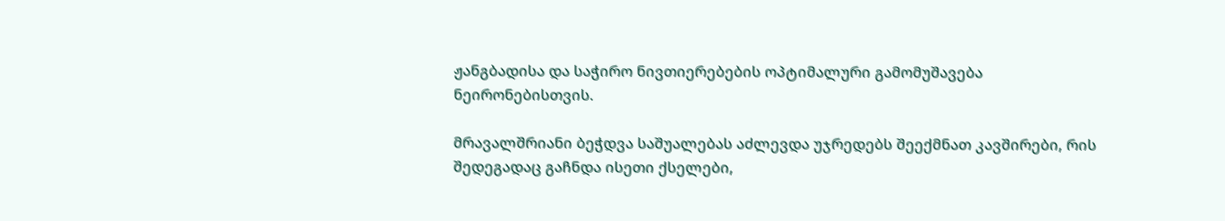ჟანგბადისა და საჭირო ნივთიერებების ოპტიმალური გამომუშავება ნეირონებისთვის.

მრავალშრიანი ბეჭდვა საშუალებას აძლევდა უჯრედებს შეექმნათ კავშირები, რის შედეგადაც გაჩნდა ისეთი ქსელები,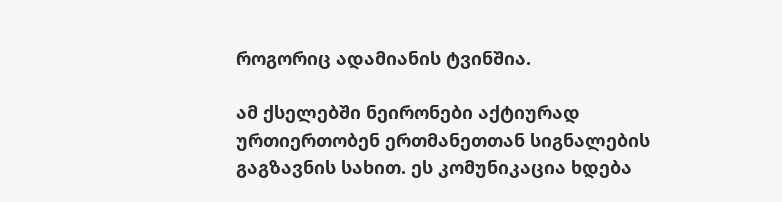როგორიც ადამიანის ტვინშია.

ამ ქსელებში ნეირონები აქტიურად ურთიერთობენ ერთმანეთთან სიგნალების გაგზავნის სახით. ეს კომუნიკაცია ხდება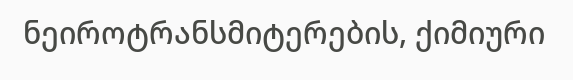ნეიროტრანსმიტერების, ქიმიური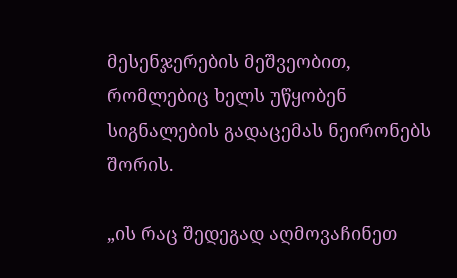მესენჯერების მეშვეობით, რომლებიც ხელს უწყობენ სიგნალების გადაცემას ნეირონებს შორის.

„ის რაც შედეგად აღმოვაჩინეთ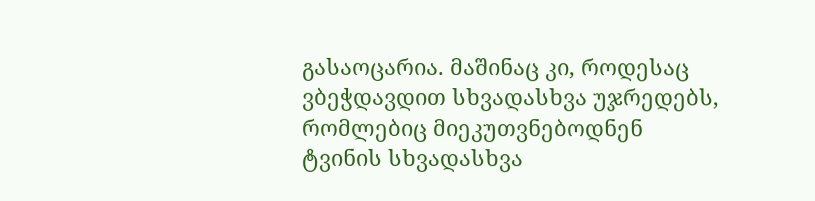გასაოცარია. მაშინაც კი, როდესაც ვბეჭდავდით სხვადასხვა უჯრედებს, რომლებიც მიეკუთვნებოდნენ ტვინის სხვადასხვა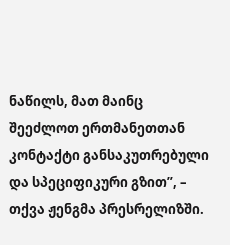ნაწილს, მათ მაინც შეეძლოთ ერთმანეთთან კონტაქტი განსაკუთრებული და სპეციფიკური გზით”, – თქვა ჟენგმა პრესრელიზში.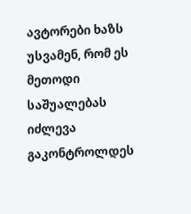ავტორები ხაზს უსვამენ, რომ ეს მეთოდი საშუალებას იძლევა გაკონტროლდეს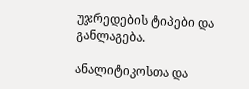უჯრედების ტიპები და განლაგება.

ანალიტიკოსთა და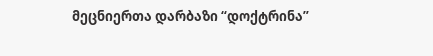მეცნიერთა დარბაზი “დოქტრინა”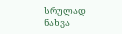სრულად ნახვა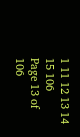1 11 12 13 14 15 106
Page 13 of 106